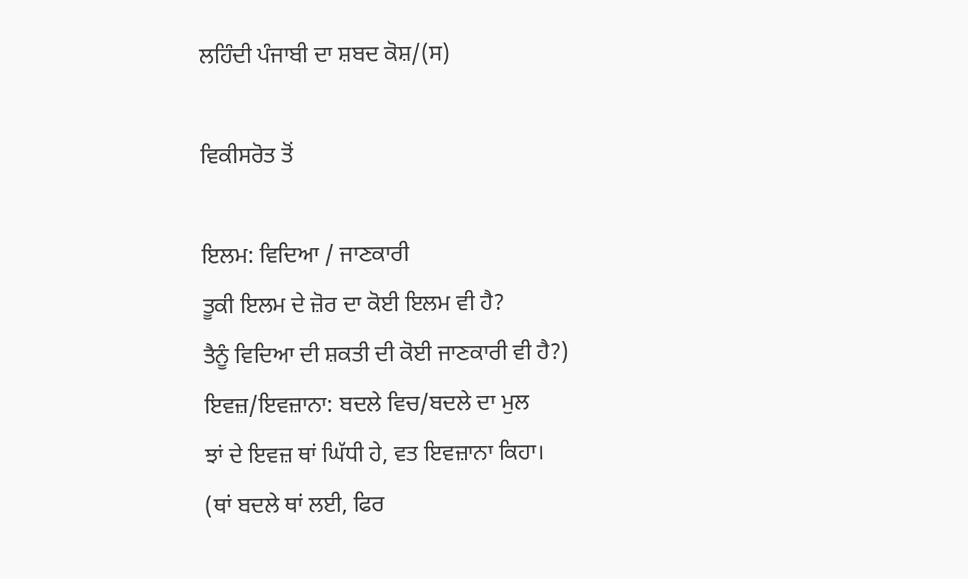ਲਹਿੰਦੀ ਪੰਜਾਬੀ ਦਾ ਸ਼ਬਦ ਕੋਸ਼/(ਸ)

ਵਿਕੀਸਰੋਤ ਤੋਂ

ਇਲਮ: ਵਿਦਿਆ / ਜਾਣਕਾਰੀ
ਤੂਕੀ ਇਲਮ ਦੇ ਜ਼ੋਰ ਦਾ ਕੋਈ ਇਲਮ ਵੀ ਹੈ?
ਤੈਨੂੰ ਵਿਦਿਆ ਦੀ ਸ਼ਕਤੀ ਦੀ ਕੋਈ ਜਾਣਕਾਰੀ ਵੀ ਹੈ?)
ਇਵਜ਼/ਇਵਜ਼ਾਨਾ: ਬਦਲੇ ਵਿਚ/ਬਦਲੇ ਦਾ ਮੁਲ
ਝਾਂ ਦੇ ਇਵਜ਼ ਥਾਂ ਘਿੱਧੀ ਹੇ, ਵਤ ਇਵਜ਼ਾਨਾ ਕਿਹਾ।
(ਥਾਂ ਬਦਲੇ ਥਾਂ ਲਈ, ਫਿਰ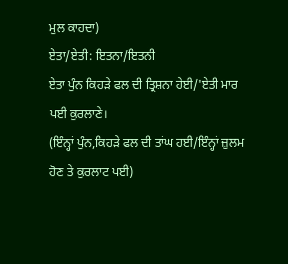ਮੁਲ ਕਾਹਦਾ)
ਏਤਾ/ਏਤੀ: ਇਤਨਾ/ਇਤਨੀ
ਏਤਾ ਪੁੰਨ ਕਿਹੜੇ ਫਲ ਦੀ ਤ੍ਰਿਸ਼ਨਾ ਹੇਈ/'ਏਤੀ ਮਾਰ ਪਈ ਕੁਰਲਾਣੇ।
(ਇੰਨ੍ਹਾਂ ਪੁੰਨ,ਕਿਹੜੇ ਫਲ ਦੀ ਤਾਂਘ ਹਈ/ਇੰਨ੍ਹਾਂ ਜ਼ੁਲਮ ਹੋਣ ਤੇ ਕੁਰਲਾਟ ਪਈ)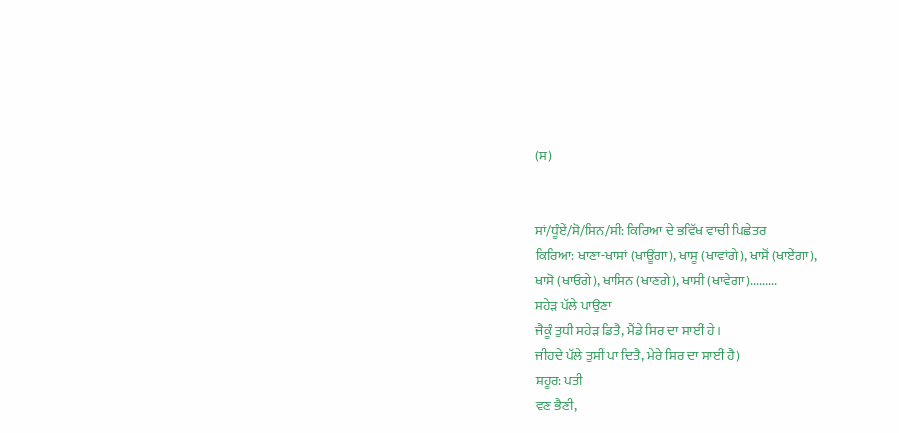(ਸ)


ਸਾਂ/ਧੂੰਏਂ/ਸੋ/ਸਿਨ/ਸੀ: ਕਿਰਿਆ ਦੇ ਭਵਿੱਖ ਵਾਚੀ ਪਿਛੇਤਰ
ਕਿਰਿਆ: ਖਾਣਾ-ਖਾਸਾਂ (ਖਾਊਂਗਾ), ਖਾਸੂ (ਖਾਵਾਂਗੇ), ਖਾਸੋਂ (ਖਾਏਂਗਾ),
ਖਾਸੋ (ਖਾਓਗੇ), ਖਾਸਿਨ (ਖਾਣਗੇ), ਖਾਸੀ (ਖਾਵੇਗਾ).........
ਸਹੇੜ ਪੱਲੇ ਪਾਉਣਾ
ਜੈਕੂੰ ਤੁਧੀ ਸਹੇੜ ਡਿਤੈ, ਮੈਂਡੇ ਸਿਰ ਦਾ ਸਾਈਂ ਹੇ।
ਜੀਹਦੇ ਪੱਲੇ ਤੁਸੀਂ ਪਾ ਦਿਤੈ, ਮੇਰੇ ਸਿਰ ਦਾ ਸਾਈਂ ਹੈ)
ਸ਼ਹੂਰ: ਪਤੀ
ਵਣ ਭੈਣੀ,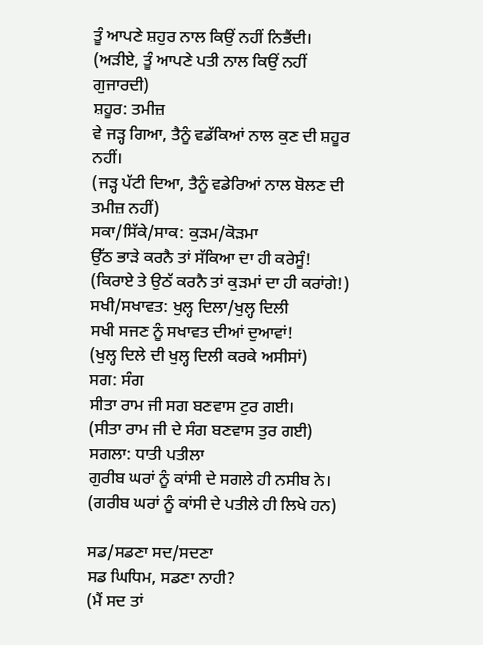ਤੂੰ ਆਪਣੇ ਸ਼ਹੁਰ ਨਾਲ ਕਿਉਂ ਨਹੀਂ ਨਿਭੈਂਦੀ।
(ਅੜੀਏ, ਤੂੰ ਆਪਣੇ ਪਤੀ ਨਾਲ ਕਿਉਂ ਨਹੀਂ ਗੁਜਾਰਦੀ)
ਸ਼ਹੂਰ: ਤਮੀਜ਼
ਵੇ ਜੜ੍ਹ ਗਿਆ, ਤੈਨੂੰ ਵਡੱਕਿਆਂ ਨਾਲ ਕੁਣ ਦੀ ਸ਼ਹੂਰ ਨਹੀਂ।
(ਜੜ੍ਹ ਪੱਟੀ ਦਿਆ, ਤੈਨੂੰ ਵਡੇਰਿਆਂ ਨਾਲ ਬੋਲਣ ਦੀ ਤਮੀਜ਼ ਨਹੀਂ)
ਸਕਾ/ਸਿੱਕੇ/ਸਾਕ: ਕੁੜਮ/ਕੋੜਮਾ
ਉੱਠ ਭਾੜੇ ਕਰਨੈ ਤਾਂ ਸੱਕਿਆ ਦਾ ਹੀ ਕਰੇਸੂੰ!
(ਕਿਰਾਏ ਤੇ ਉਠੱ ਕਰਨੈ ਤਾਂ ਕੁੜਮਾਂ ਦਾ ਹੀ ਕਰਾਂਗੇ!)
ਸਖੀ/ਸਖਾਵਤ: ਖੁਲ੍ਹ ਦਿਲਾ/ਖੁਲ੍ਹ ਦਿਲੀ
ਸਖੀ ਸਜਣ ਨੂੰ ਸਖਾਵਤ ਦੀਆਂ ਦੁਆਵਾਂ!
(ਖੁਲ੍ਹ ਦਿਲੇ ਦੀ ਖੁਲ੍ਹ ਦਿਲੀ ਕਰਕੇ ਅਸੀਸਾਂ)
ਸਗ: ਸੰਗ
ਸੀਤਾ ਰਾਮ ਜੀ ਸਗ ਬਣਵਾਸ ਟੁਰ ਗਈ।
(ਸੀਤਾ ਰਾਮ ਜੀ ਦੇ ਸੰਗ ਬਣਵਾਸ ਤੁਰ ਗਈ)
ਸਗਲਾ: ਧਾਤੀ ਪਤੀਲਾ
ਗੁਰੀਬ ਘਰਾਂ ਨੂੰ ਕਾਂਸੀ ਦੇ ਸਗਲੇ ਹੀ ਨਸੀਬ ਨੇ।
(ਗਰੀਬ ਘਰਾਂ ਨੂੰ ਕਾਂਸੀ ਦੇ ਪਤੀਲੇ ਹੀ ਲਿਖੇ ਹਨ)

ਸਡ/ਸਡਣਾ ਸਦ/ਸਦਣਾ
ਸਡ ਘਿਧਿਮ, ਸਡਣਾ ਨਾਹੀ?
(ਮੈਂ ਸਦ ਤਾਂ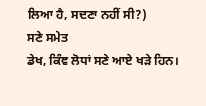ਲਿਆ ਹੈ, ਸਦਣਾ ਨਹੀਂ ਸੀ?)
ਸਣੇ ਸਮੇਤ
ਡੇਖ, ਕਿੰਞ ਲੋਧਾਂ ਸਣੇ ਆਏ ਖੜੇ ਹਿਨ।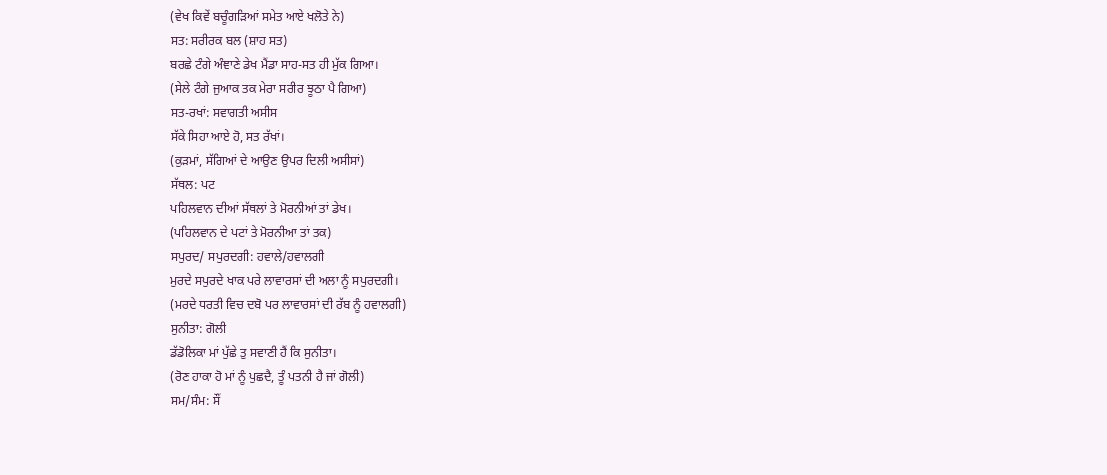(ਵੇਖ ਕਿਵੇਂ ਬਚੂੰਗੜਿਆਂ ਸਮੇਤ ਆਏ ਖਲੋਤੇ ਨੇ)
ਸਤ: ਸਰੀਰਕ ਬਲ (ਸ਼ਾਹ ਸਤ)
ਬਰਛੇ ਟੰਗੇ ਅੰਞਾਣੇ ਡੇਖ ਮੈਂਡਾ ਸਾਹ-ਸਤ ਹੀ ਮੁੱਕ ਗਿਆ।
(ਸੇਲੇ ਟੰਗੇ ਜੁਆਕ ਤਕ ਮੇਰਾ ਸਰੀਰ ਝੂਠਾ ਪੈ ਗਿਆ)
ਸਤ-ਰਖਾਂ: ਸਵਾਗਤੀ ਅਸੀਸ
ਸੱਕੇ ਸਿਹਾ ਆਏ ਹੋ, ਸਤ ਰੱਖਾਂ।
(ਕੁੜਮਾਂ, ਸੱਗਿਆਂ ਦੇ ਆਉਣ ਉਪਰ ਦਿਲੀ ਅਸੀਸਾਂ)
ਸੱਥਲ: ਪਟ
ਪਹਿਲਵਾਨ ਦੀਆਂ ਸੱਥਲਾਂ ਤੇ ਮੋਰਨੀਆਂ ਤਾਂ ਡੇਖ।
(ਪਹਿਲਵਾਨ ਦੇ ਪਟਾਂ ਤੇ ਮੋਰਨੀਆ ਤਾਂ ਤਕ)
ਸਪੁਰਦ/ ਸਪੁਰਦਗੀ: ਹਵਾਲੇ/ਹਵਾਲਗੀ
ਮੁਰਦੇ ਸਪੁਰਦੇ ਖਾਕ ਪਰੇ ਲਾਵਾਰਸਾਂ ਦੀ ਅਲਾ ਨੂੰ ਸਪੁਰਦਗੀ।
(ਮਰਦੇ ਧਰਤੀ ਵਿਚ ਦਬੋ ਪਰ ਲਾਵਾਰਸਾਂ ਦੀ ਰੱਬ ਨੂੰ ਹਵਾਲਗੀ)
ਸੁਨੀਤਾ: ਗੋਲੀ
ਡੱਡੋਲਿਕਾ ਮਾਂ ਪੁੱਛੇ ਤੁ ਸਵਾਣੀ ਹੈਂ ਕਿ ਸੁਨੀਤਾ।
(ਰੋਣ ਹਾਕਾ ਹੋ ਮਾਂ ਨੂੰ ਪੁਛਦੈ, ਤੂੰ ਪਤਨੀ ਹੈ ਜਾਂ ਗੋਲੀ)
ਸਮ/ਸੰਮ: ਸੌਂ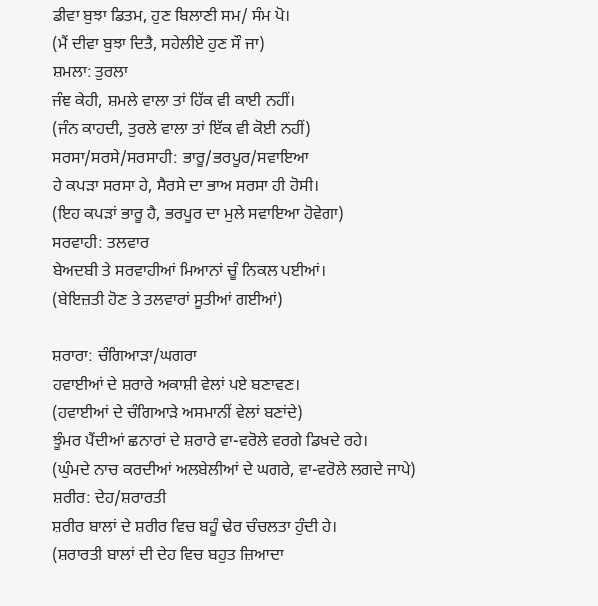ਡੀਵਾ ਬੁਝਾ ਡਿਤਮ, ਹੁਣ ਬਿਲਾਣੀ ਸਮ/ ਸੰਮ ਪੋ।
(ਮੈਂ ਦੀਵਾ ਬੁਝਾ ਦਿਤੈ, ਸਹੇਲੀਏ ਹੁਣ ਸੌ ਜਾ)
ਸ਼ਮਲਾ: ਤੁਰਲਾ
ਜੰਞ ਕੇਹੀ, ਸ਼ਮਲੇ ਵਾਲਾ ਤਾਂ ਹਿੱਕ ਵੀ ਕਾਈ ਨਹੀਂ।
(ਜੰਨ ਕਾਹਦੀ, ਤੁਰਲੇ ਵਾਲਾ ਤਾਂ ਇੱਕ ਵੀ ਕੋਈ ਨਹੀਂ)
ਸਰਸਾ/ਸਰਸੇ/ਸਰਸਾਹੀ: ਭਾਰੂ/ਭਰਪੂਰ/ਸਵਾਇਆ
ਹੇ ਕਪੜਾ ਸਰਸਾ ਹੇ, ਸੈਰਸੇ ਦਾ ਭਾਅ ਸਰਸਾ ਹੀ ਹੋਸੀ।
(ਇਹ ਕਪੜਾਂ ਭਾਰੂ ਹੈ, ਭਰਪੂਰ ਦਾ ਮੁਲੇ ਸਵਾਇਆ ਹੋਵੇਗਾ)
ਸਰਵਾਹੀ: ਤਲਵਾਰ
ਬੇਅਦਬੀ ਤੇ ਸਰਵਾਹੀਆਂ ਮਿਆਨਾਂ ਚੂੰ ਨਿਕਲ ਪਈਆਂ।
(ਬੇਇਜ਼ਤੀ ਹੋਣ ਤੇ ਤਲਵਾਰਾਂ ਸੂਤੀਆਂ ਗਈਆਂ)

ਸ਼ਰਾਰਾ: ਚੰਗਿਆੜਾ/ਘਗਰਾ
ਹਵਾਈਆਂ ਦੇ ਸ਼ਰਾਰੇ ਅਕਾਸ਼ੀ ਵੇਲਾਂ ਪਏ ਬਣਾਵਣ।
(ਹਵਾਈਆਂ ਦੇ ਚੰਗਿਆੜੇ ਅਸਮਾਨੀਂ ਵੇਲਾਂ ਬਣਾਂਦੇ)
ਝੂੰਮਰ ਪੈਂਦੀਆਂ ਛਨਾਰਾਂ ਦੇ ਸ਼ਰਾਰੇ ਵਾ-ਵਰੋਲੇ ਵਰਗੇ ਡਿਖਦੇ ਰਹੇ।
(ਘੁੰਮਦੇ ਨਾਚ ਕਰਦੀਆਂ ਅਲਬੇਲੀਆਂ ਦੇ ਘਗਰੇ, ਵਾ-ਵਰੋਲੇ ਲਗਦੇ ਜਾਪੇ)
ਸ਼ਰੀਰ: ਦੇਹ/ਸ਼ਰਾਰਤੀ
ਸ਼ਰੀਰ ਬਾਲਾਂ ਦੇ ਸ਼ਰੀਰ ਵਿਚ ਬਹੂੰ ਢੇਰ ਚੰਚਲਤਾ ਹੁੰਦੀ ਹੇ।
(ਸ਼ਰਾਰਤੀ ਬਾਲਾਂ ਦੀ ਦੇਹ ਵਿਚ ਬਹੁਤ ਜ਼ਿਆਦਾ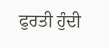ਫੁਰਤੀ ਹੁੰਦੀ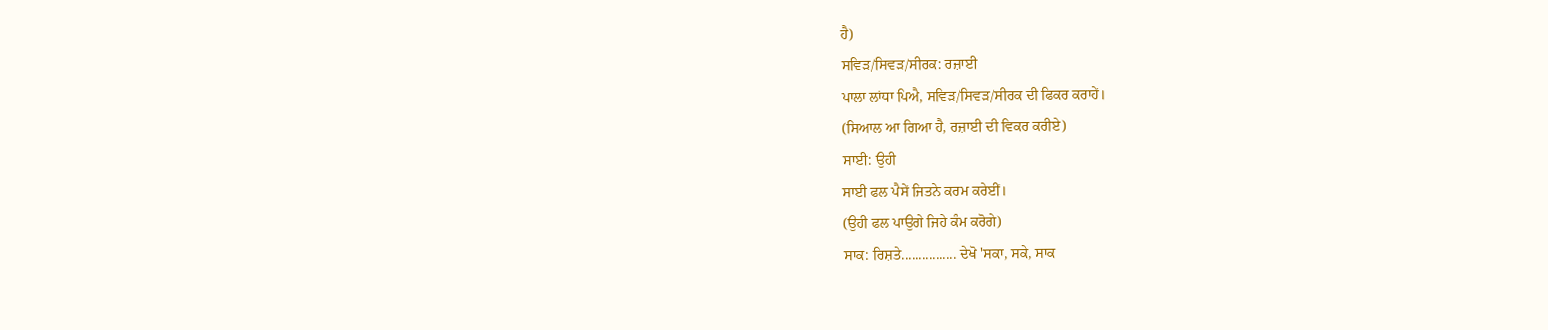ਹੈ)
ਸਵਿੜ/ਸਿਵੜ/ਸੀਰਕ: ਰਜ਼ਾਈ
ਪਾਲਾ ਲਾਂਧਾ ਪਿਐ, ਸਵਿੜ/ਸਿਵੜ/ਸੀਰਕ ਦੀ ਫਿਕਰ ਕਰਾਹੇਂ।
(ਸਿਆਲ ਆ ਗਿਆ ਹੈ, ਰਜ਼ਾਈ ਦੀ ਵਿਕਰ ਕਰੀਏ)
ਸਾਈ: ਉਹੀ
ਸਾਈ ਫਲ ਪੈਸੇਂ ਜਿਤਨੇ ਕਰਮ ਕਰੇਈਂ।
(ਉਹੀ ਫਲ ਪਾਉਗੇ ਜਿਹੇ ਕੰਮ ਕਰੋਗੇ)
ਸਾਕ: ਰਿਸ਼ਤੇ................ ਦੇਖੋ 'ਸਕਾ, ਸਕੇ, ਸਾਕ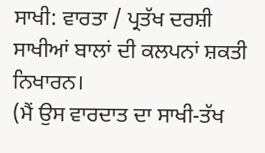ਸਾਖੀ: ਵਾਰਤਾ / ਪ੍ਰਤੱਖ ਦਰਸ਼ੀ
ਸਾਖੀਆਂ ਬਾਲਾਂ ਦੀ ਕਲਪਨਾਂ ਸ਼ਕਤੀ ਨਿਖਾਰਨ।
(ਮੈਂ ਉਸ ਵਾਰਦਾਤ ਦਾ ਸਾਖੀ-ਤੱਖ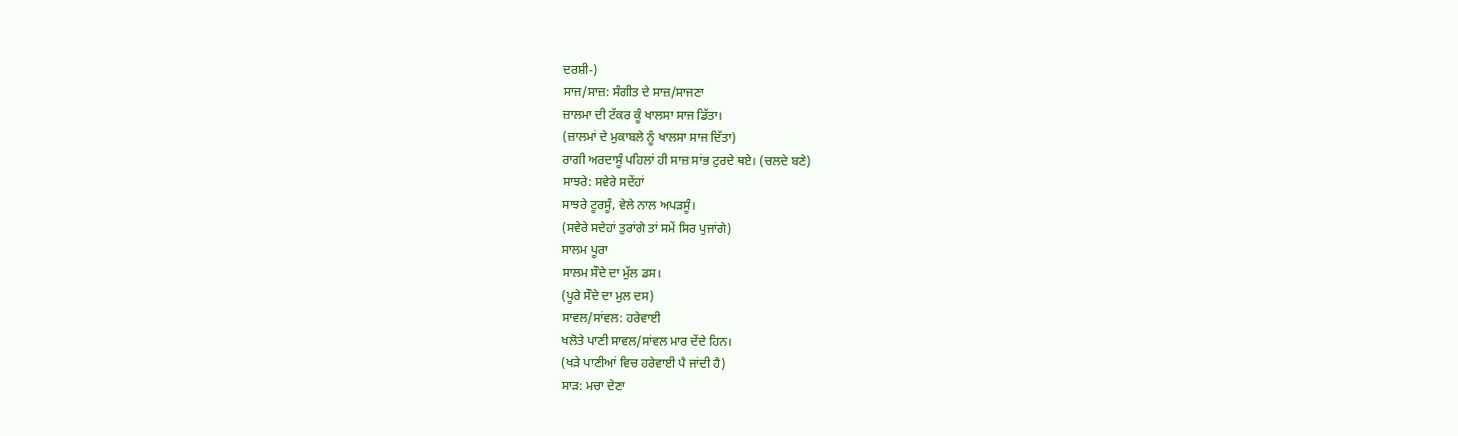ਦਰਸ਼ੀ-)
ਸਾਜ/ਸਾਜ਼: ਸੰਗੀਤ ਦੇ ਸਾਜ਼/ਸਾਜਣਾ
ਜ਼ਾਲਮਾ ਦੀ ਟੱਕਰ ਕੂੰ ਖਾਲਸਾ ਸਾਜ ਡਿੱਤਾ।
(ਜ਼ਾਲਮਾਂ ਦੇ ਮੁਕਾਬਲੇ ਨੂੰ ਖਾਲਸਾ ਸਾਜ ਦਿੱਤਾ)
ਰਾਗੀ ਅਰਦਾਸੂੰ ਪਹਿਲਾਂ ਹੀ ਸਾਜ਼ ਸਾਂਭ ਟੁਰਦੇ ਥਏ। (ਚਲਦੇ ਬਣੇ)
ਸਾਝਰੇ: ਸਵੇਰੇ ਸਦੇਂਹਾਂ
ਸਾਝਰੇ ਟੂਰਸੂੰ, ਵੇਲੇ ਨਾਲ ਅਪੜਸੂੰ।
(ਸਵੇਰੇ ਸਦੇਹਾਂ ਤੁਰਾਂਗੇ ਤਾਂ ਸਮੇਂ ਸਿਰ ਪੁਜਾਂਗੇ)
ਸਾਲਮ ਪੂਰਾ
ਸਾਲਮ ਸੌਦੇ ਦਾ ਮੁੱਲ ਡਸ।
(ਪੂਰੇ ਸੌਦੇ ਦਾ ਮੁਲ ਦਸ)
ਸਾਵਲ/ਸਾਂਵਲ: ਹਰੇਵਾਈ
ਖਲੋਤੇ ਪਾਣੀ ਸਾਵਲ/ਸਾਂਵਲ ਮਾਰ ਦੇਂਦੇ ਹਿਨ।
(ਖੜੇ ਪਾਣੀਆਂ ਵਿਚ ਹਰੇਵਾਈ ਪੈ ਜਾਂਦੀ ਹੈ)
ਸਾੜ: ਮਚਾ ਦੇਣਾ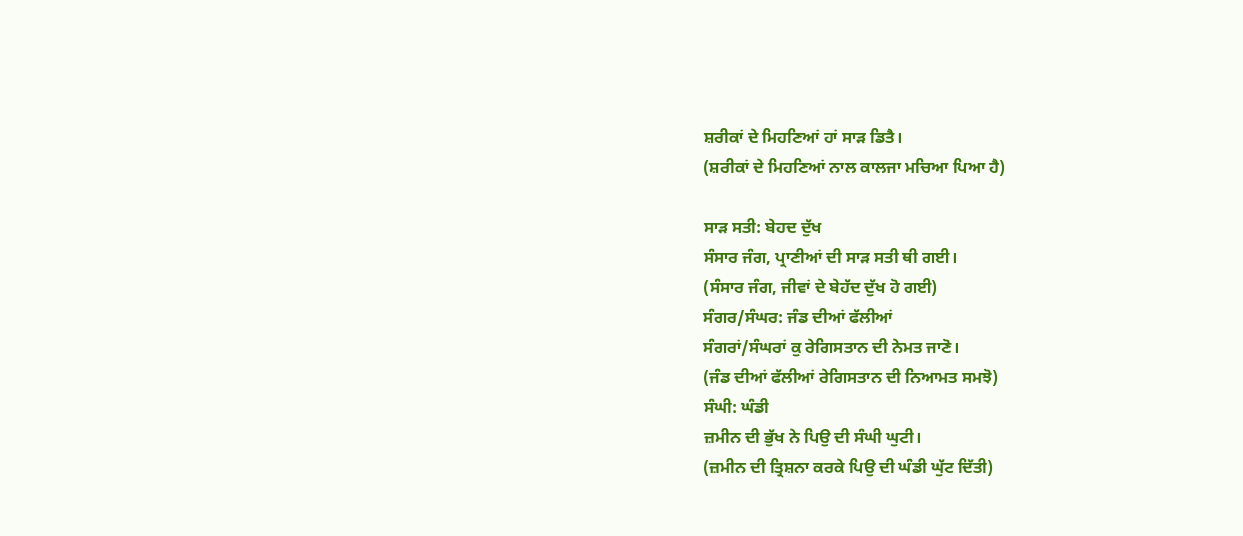ਸ਼ਰੀਕਾਂ ਦੇ ਮਿਹਣਿਆਂ ਹਾਂ ਸਾੜ ਡਿਤੈ।
(ਸ਼ਰੀਕਾਂ ਦੇ ਮਿਹਣਿਆਂ ਨਾਲ ਕਾਲਜਾ ਮਚਿਆ ਪਿਆ ਹੈ)

ਸਾੜ ਸਤੀ: ਬੇਹਦ ਦੁੱਖ
ਸੰਸਾਰ ਜੰਗ, ਪ੍ਰਾਣੀਆਂ ਦੀ ਸਾੜ ਸਤੀ ਥੀ ਗਈ।
(ਸੰਸਾਰ ਜੰਗ, ਜੀਵਾਂ ਦੇ ਬੇਹੱਦ ਦੁੱਖ ਹੋ ਗਈ)
ਸੰਗਰ/ਸੰਘਰ: ਜੰਡ ਦੀਆਂ ਫੱਲੀਆਂ
ਸੰਗਰਾਂ/ਸੰਘਰਾਂ ਕੁ ਰੇਗਿਸਤਾਨ ਦੀ ਨੇਮਤ ਜਾਣੋ।
(ਜੰਡ ਦੀਆਂ ਫੱਲੀਆਂ ਰੇਗਿਸਤਾਨ ਦੀ ਨਿਆਮਤ ਸਮਝੋ)
ਸੰਘੀ: ਘੰਡੀ
ਜ਼ਮੀਨ ਦੀ ਭੁੱਖ ਨੇ ਪਿਉ ਦੀ ਸੰਘੀ ਘੁਟੀ।
(ਜ਼ਮੀਨ ਦੀ ਤ੍ਰਿਸ਼ਨਾ ਕਰਕੇ ਪਿਉ ਦੀ ਘੰਡੀ ਘੁੱਟ ਦਿੱਤੀ)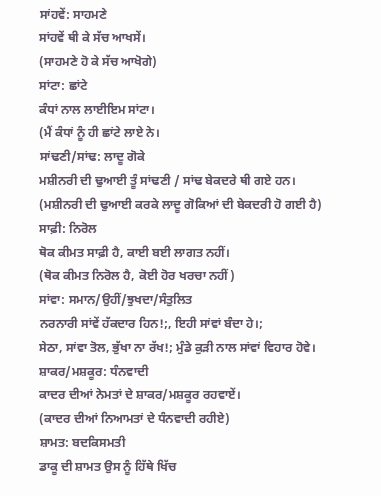ਸਾਂਹਵੇਂ: ਸਾਹਮਣੇ
ਸਾਂਹਵੇਂ ਥੀ ਕੇ ਸੱਚ ਆਖਸੇਂ।
(ਸਾਹਮਣੇ ਹੋ ਕੇ ਸੱਚ ਆਖੋਗੇ)
ਸਾਂਟਾ: ਛਾਂਟੇ
ਕੰਧਾਂ ਨਾਲ ਲਾਈਇਮ ਸਾਂਟਾ।
(ਮੈਂ ਕੰਧਾਂ ਨੂੰ ਹੀ ਛਾਂਟੇ ਲਾਏ ਨੇ।
ਸਾਂਢਣੀ/ਸਾਂਢ: ਲਾਦੂ ਗੋਕੇ
ਮਸ਼ੀਨਰੀ ਦੀ ਢੁਆਈ ਤੂੰ ਸਾਂਢਣੀ / ਸਾਂਢ ਬੇਕਦਰੇ ਥੀ ਗਏ ਹਨ।
(ਮਸ਼ੀਨਰੀ ਦੀ ਢੁਆਈ ਕਰਕੇ ਲਾਦੂ ਗੋਕਿਆਂ ਦੀ ਬੇਕਦਰੀ ਹੋ ਗਈ ਹੈ)
ਸਾਫ਼ੀ: ਨਿਰੋਲ
ਥੋਕ ਕੀਮਤ ਸਾਫ਼ੀ ਹੈ, ਕਾਈ ਬਈ ਲਾਗਤ ਨਹੀਂ।
(ਥੋਕ ਕੀਮਤ ਨਿਰੋਲ ਹੈ, ਕੋਈ ਹੋਰ ਖਰਚਾ ਨਹੀਂ)
ਸਾਂਵਾ: ਸਮਾਨ/ਉਹੀਂ/ਝੁਖਦਾ/ਸੰਤੁਲਿਤ
ਨਰਨਾਰੀ ਸਾਂਵੇਂ ਹੱਕਦਾਰ ਹਿਨ!;, ਇਹੀ ਸਾਂਵਾਂ ਬੰਦਾ ਹੇ।;
ਸੇਠਾ, ਸਾਂਵਾ ਤੋਲ, ਭੁੱਖਾ ਨਾ ਰੱਖ!; ਮੁੰਡੇ ਕੁੜੀ ਨਾਲ ਸਾਂਵਾਂ ਵਿਹਾਰ ਹੋਵੇ।
ਸ਼ਾਕਰ/ਮਸ਼ਕੂਰ: ਧੰਨਵਾਦੀ
ਕਾਦਰ ਦੀਆਂ ਨੇਮਤਾਂ ਦੇ ਸ਼ਾਕਰ/ਮਸ਼ਕੂਰ ਰਹਵਾਏਂ।
(ਕਾਦਰ ਦੀਆਂ ਨਿਆਮਤਾਂ ਦੇ ਧੰਨਵਾਦੀ ਰਹੀਏ)
ਸ਼ਾਮਤ: ਬਦਕਿਸਮਤੀ
ਡਾਕੂ ਦੀ ਸ਼ਾਮਤ ਉਸ ਨੂੰ ਹਿੱਥੇ ਖਿੱਚ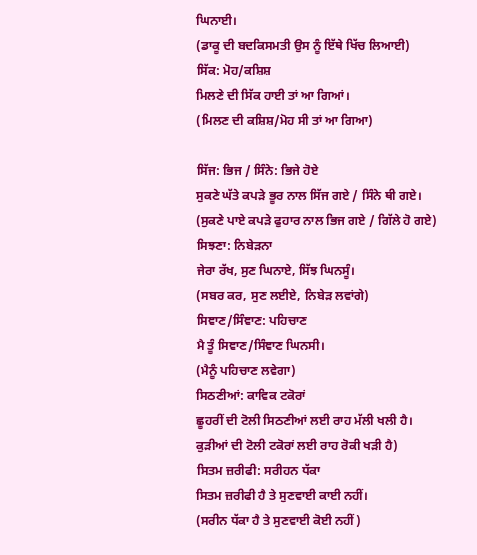ਘਿਨਾਈ।
(ਡਾਕੂ ਦੀ ਬਦਕਿਸਮਤੀ ਉਸ ਨੂੰ ਇੱਥੇ ਖਿੱਚ ਲਿਆਈ)
ਸਿੱਕ: ਮੋਹ/ਕਸ਼ਿਸ਼
ਮਿਲਣੇ ਦੀ ਸਿੱਕ ਹਾਈ ਤਾਂ ਆ ਗਿਆਂ।
(ਮਿਲਣ ਦੀ ਕਸ਼ਿਸ਼/ਮੋਹ ਸੀ ਤਾਂ ਆ ਗਿਆ)

ਸਿੱਜ: ਭਿਜ / ਸਿੰਨੇ: ਭਿਜੇ ਹੋਏ
ਸੁਕਣੇ ਘੱਤੇ ਕਪੜੇ ਭੂਰ ਨਾਲ ਸਿੱਜ ਗਏ / ਸਿੰਨੇ ਥੀ ਗਏ।
(ਸੁਕਣੇ ਪਾਏ ਕਪੜੇ ਫੁਹਾਰ ਨਾਲ ਭਿਜ ਗਏ / ਗਿੱਲੇ ਹੋ ਗਏ)
ਸਿਝਣਾ: ਨਿਬੇੜਨਾ
ਜੇਰਾ ਰੱਖ, ਸੁਣ ਘਿਨਾਏ, ਸਿੱਝ ਘਿਨਸੂੰ।
(ਸਬਰ ਕਰ, ਸੁਣ ਲਈਏ, ਨਿਬੇੜ ਲਵਾਂਗੇ)
ਸਿਞਾਣ/ਸਿੰਞਾਣ: ਪਹਿਚਾਣ
ਮੈ ਤੂੰ ਸਿਞਾਣ/ਸਿੰਞਾਣ ਘਿਨਸੀ।
(ਮੈਨੂੰ ਪਹਿਚਾਣ ਲਵੇਗਾ)
ਸਿਠਣੀਆਂ: ਕਾਵਿਕ ਟਕੋਰਾਂ
ਛੂਹਰੀਂ ਦੀ ਟੋਲੀ ਸਿਠਣੀਆਂ ਲਈ ਰਾਹ ਮੱਲੀ ਖਲੀ ਹੈ।
ਕੁੜੀਆਂ ਦੀ ਟੋਲੀ ਟਕੋਰਾਂ ਲਈ ਰਾਹ ਰੋਕੀ ਖੜੀ ਹੈ)
ਸਿਤਮ ਜ਼ਰੀਫੀ: ਸਰੀਹਨ ਧੱਕਾ
ਸਿਤਮ ਜ਼ਰੀਫੀ ਹੈ ਤੇ ਸੁਣਵਾਈ ਕਾਈ ਨਹੀਂ।
(ਸਰੀਨ ਧੱਕਾ ਹੈ ਤੇ ਸੁਣਵਾਈ ਕੋਈ ਨਹੀਂ)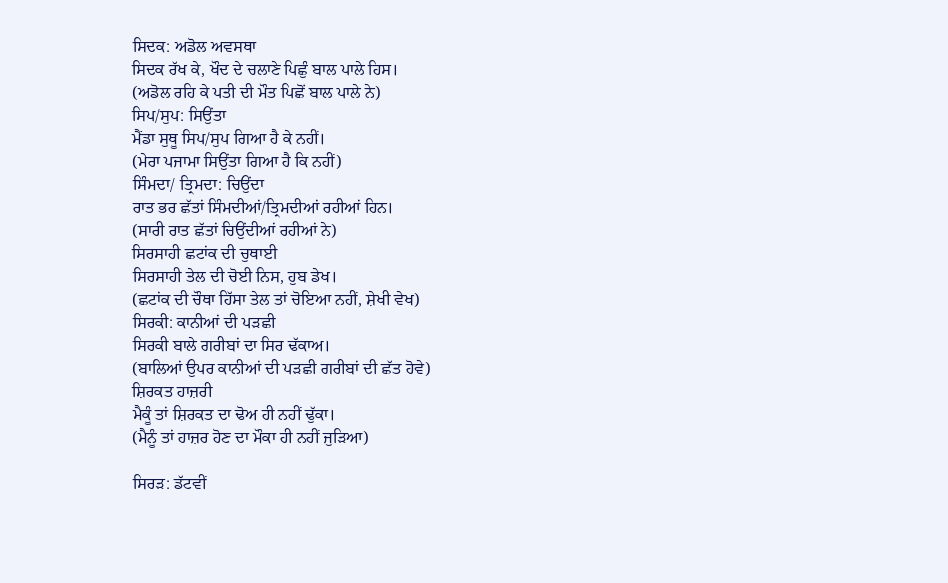ਸਿਦਕ: ਅਡੋਲ ਅਵਸਥਾ
ਸਿਦਕ ਰੱਖ ਕੇ, ਖੌਦ ਦੇ ਚਲਾਣੇ ਪਿਛੁੰ ਬਾਲ ਪਾਲੇ ਹਿਸ।
(ਅਡੋਲ ਰਹਿ ਕੇ ਪਤੀ ਦੀ ਮੌਤ ਪਿਛੋਂ ਬਾਲ ਪਾਲੇ ਨੇ)
ਸਿਪ/ਸੁਪ: ਸਿਉਂਤਾ
ਮੈਂਡਾ ਸੁਥੂ ਸਿਪ/ਸੁਪ ਗਿਆ ਹੈ ਕੇ ਨਹੀਂ।
(ਮੇਰਾ ਪਜਾਮਾ ਸਿਉਂਤਾ ਗਿਆ ਹੈ ਕਿ ਨਹੀਂ)
ਸਿੰਮਦਾ/ ਤ੍ਰਿਮਦਾ: ਚਿਉਂਦਾ
ਰਾਤ ਭਰ ਛੱਤਾਂ ਸਿੰਮਦੀਆਂ/ਤ੍ਰਿਮਦੀਆਂ ਰਹੀਆਂ ਹਿਨ।
(ਸਾਰੀ ਰਾਤ ਛੱਤਾਂ ਚਿਉਂਦੀਆਂ ਰਹੀਆਂ ਨੇ)
ਸਿਰਸਾਹੀ ਛਟਾਂਕ ਦੀ ਚੁਥਾਈ
ਸਿਰਸਾਹੀ ਤੇਲ ਦੀ ਚੋਈ ਨਿਸ, ਹੁਬ ਡੇਖ।
(ਛਟਾਂਕ ਦੀ ਚੌਥਾ ਹਿੱਸਾ ਤੇਲ ਤਾਂ ਚੋਇਆ ਨਹੀਂ, ਸ਼ੇਖੀ ਵੇਖ)
ਸਿਰਕੀ: ਕਾਨੀਆਂ ਦੀ ਪੜਛੀ
ਸਿਰਕੀ ਬਾਲੇ ਗਰੀਬਾਂ ਦਾ ਸਿਰ ਢੱਕਾਅ।
(ਬਾਲਿਆਂ ਉਪਰ ਕਾਨੀਆਂ ਦੀ ਪੜਛੀ ਗਰੀਬਾਂ ਦੀ ਛੱਤ ਹੋਵੇ)
ਸ਼ਿਰਕਤ ਹਾਜ਼ਰੀ
ਮੈਕੂੰ ਤਾਂ ਸ਼ਿਰਕਤ ਦਾ ਢੋਅ ਹੀ ਨਹੀਂ ਢੁੱਕਾ।
(ਮੈਨੂੰ ਤਾਂ ਹਾਜ਼ਰ ਹੋਣ ਦਾ ਮੌਕਾ ਹੀ ਨਹੀਂ ਜੁੜਿਆ)

ਸਿਰੜ: ਡੱਟਵੀਂ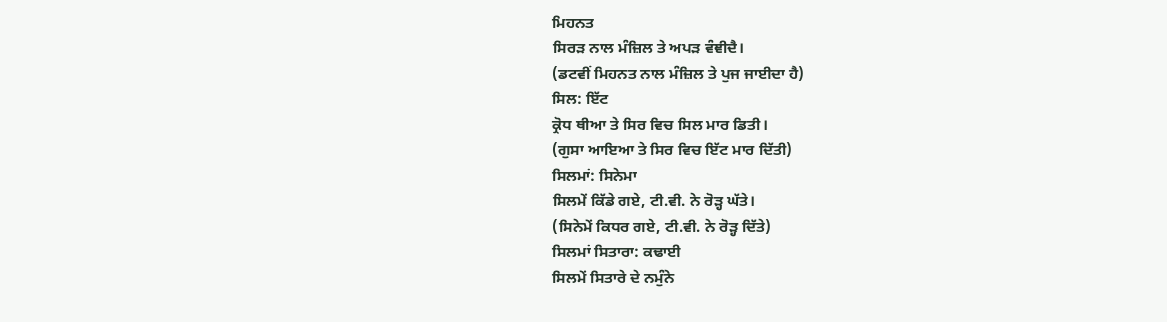ਮਿਹਨਤ
ਸਿਰੜ ਨਾਲ ਮੰਜ਼ਿਲ ਤੇ ਅਪੜ ਵੰਞੀਦੈ।
(ਡਟਵੀਂ ਮਿਹਨਤ ਨਾਲ ਮੰਜ਼ਿਲ ਤੇ ਪੁਜ ਜਾਈਦਾ ਹੈ)
ਸਿਲ: ਇੱਟ
ਕ੍ਰੋਧ ਥੀਆ ਤੇ ਸਿਰ ਵਿਚ ਸਿਲ ਮਾਰ ਡਿਤੀ।
(ਗੁਸਾ ਆਇਆ ਤੇ ਸਿਰ ਵਿਚ ਇੱਟ ਮਾਰ ਦਿੱਤੀ)
ਸਿਲਮਾਂ: ਸਿਨੇਮਾ
ਸਿਲਮੇਂ ਕਿੱਡੇ ਗਏ, ਟੀ.ਵੀ. ਨੇ ਰੋੜ੍ਹ ਘੱਤੇ।
(ਸਿਨੇਮੇਂ ਕਿਧਰ ਗਏ, ਟੀ.ਵੀ. ਨੇ ਰੋੜ੍ਹ ਦਿੱਤੇ)
ਸਿਲਮਾਂ ਸਿਤਾਰਾ: ਕਢਾਈ
ਸਿਲਮੇਂ ਸਿਤਾਰੇ ਦੇ ਨਮੁੰਨੇ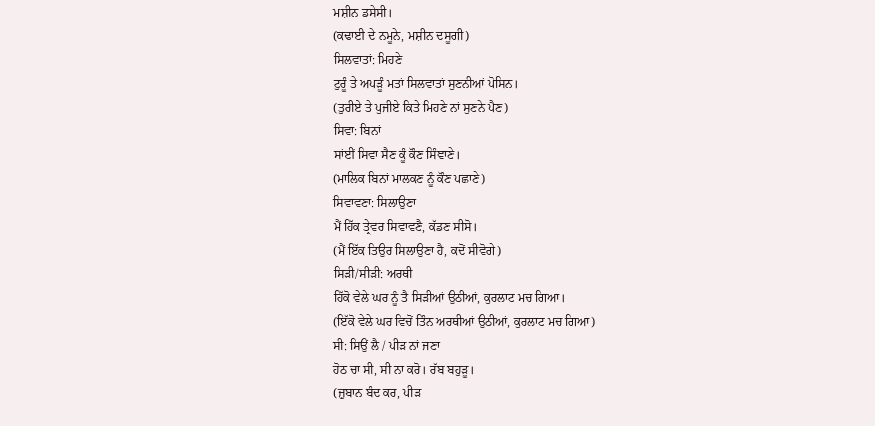ਮਸ਼ੀਨ ਡਸੇਸੀ।
(ਕਢਾਈ ਦੇ ਨਮੂਨੇ, ਮਸ਼ੀਨ ਦਸੂਗੀ)
ਸਿਲਵਾਤਾਂ: ਮਿਹਣੇ
ਟੁਰੂੰ ਤੇ ਅਪੜੂੰ ਮਤਾਂ ਸਿਲਵਾਤਾਂ ਸੁਣਨੀਆਂ ਪੋਸਿਨ।
(ਤੁਰੀਏ ਤੇ ਪੁਜੀਏ ਕਿਤੇ ਮਿਹਣੇ ਨਾਂ ਸੁਣਨੇ ਪੈਣ)
ਸਿਵਾ: ਬਿਨਾਂ
ਸਾਂਈਂ ਸਿਵਾ ਸੈਣ ਕੂੰ ਕੌਣ ਸਿੰਞਾਣੇ।
(ਮਾਲਿਕ ਬਿਨਾਂ ਮਾਲਕਣ ਨੂੰ ਕੌਣ ਪਛਾਣੇ)
ਸਿਵਾਵਣਾ: ਸਿਲਾਉਣਾ
ਮੈਂ ਹਿੱਕ ਤ੍ਰੇਵਰ ਸਿਵਾਵਣੈ, ਕੱਡਣ ਸੀਸੋ।
(ਮੈਂ ਇੱਕ ਤਿਉਰ ਸਿਲਾਉਣਾ ਹੈ, ਕਦੋਂ ਸੀਵੋਗੇ)
ਸਿੜੀ/ਸੀੜੀ: ਅਰਥੀ
ਹਿੱਕੋ ਵੇਲੇ ਘਰ ਨੂੰ ਤੈ ਸਿੜੀਆਂ ਉਠੀਆਂ, ਕੁਰਲਾਟ ਮਚ ਗਿਆ।
(ਇੱਕੋ ਵੇਲੇ ਘਰ ਵਿਚੋਂ ਤਿੰਨ ਅਰਥੀਆਂ ਉਠੀਆਂ, ਕੁਰਲਾਟ ਮਚ ਗਿਆ)
ਸੀ: ਸਿਉਂ ਲੈ / ਪੀੜ ਨਾਂ ਜਣਾ
ਹੋਠ ਚਾ ਸੀ, ਸੀ ਨਾ ਕਰੋ। ਰੱਬ ਬਹੁੜੂ।
(ਜ਼ੁਬਾਨ ਬੰਦ ਕਰ, ਪੀੜ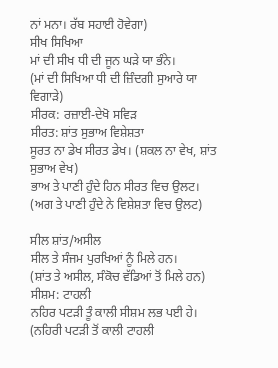ਨਾਂ ਮਨਾ। ਰੱਬ ਸਹਾਈ ਹੋਵੇਗਾ)
ਸੀਖ ਸਿਖਿਆ
ਮਾਂ ਦੀ ਸੀਖ ਧੀ ਦੀ ਜੂਨ ਘੜੇ ਯਾ ਭੰਨੇ।
(ਮਾਂ ਦੀ ਸਿਖਿਆ ਧੀ ਦੀ ਜ਼ਿੰਦਗੀ ਸੁਆਰੇ ਯਾ ਵਿਗਾੜੇ)
ਸੀਰਕ: ਰਜ਼ਾਈ-ਦੇਖੋ ਸਵਿੜ
ਸੀਰਤ: ਸ਼ਾਂਤ ਸੁਭਾਅ ਵਿਸ਼ੇਸ਼ਤਾ
ਸੂਰਤ ਨਾ ਡੇਖ ਸੀਰਤ ਡੇਖ। (ਸ਼ਕਲ ਨਾ ਵੇਖ, ਸ਼ਾਂਤ ਸੁਭਾਅ ਵੇਖ)
ਭਾਅ ਤੇ ਪਾਣੀ ਹੁੰਦੇ ਹਿਨ ਸੀਰਤ ਵਿਚ ਉਲਟ।
(ਅਗ ਤੇ ਪਾਣੀ ਹੁੰਦੇ ਨੇ ਵਿਸ਼ੇਸ਼ਤਾ ਵਿਚ ਉਲਟ)

ਸੀਲ ਸ਼ਾਂਤ/ਅਸੀਲ
ਸੀਲ ਤੇ ਸੰਜਮ ਪੁਰਖਿਆਂ ਨੂੰ ਮਿਲੇ ਹਨ।
(ਸ਼ਾਂਤ ਤੇ ਅਸੀਲ, ਸੰਕੋਚ ਵੱਡਿਆਂ ਤੋਂ ਮਿਲੇ ਹਨ)
ਸੀਸ਼ਮ: ਟਾਹਲੀ
ਨਹਿਰ ਪਟੜੀ ਤੂੰ ਕਾਲੀ ਸੀਸ਼ਮ ਲਭ ਪਈ ਹੇ।
(ਨਹਿਰੀ ਪਟੜੀ ਤੋਂ ਕਾਲੀ ਟਾਹਲੀ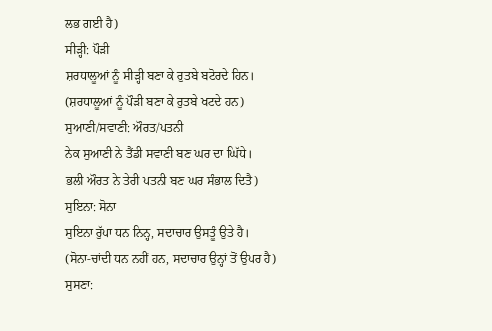ਲਭ ਗਈ ਹੈ)
ਸੀੜ੍ਹੀ: ਪੌੜੀ
ਸ਼ਰਧਾਲੂਆਂ ਨੂੰ ਸੀੜ੍ਹੀ ਬਣਾ ਕੇ ਰੁਤਬੇ ਬਟੋਰਦੇ ਹਿਨ।
(ਸ਼ਰਧਾਲੂਆਂ ਨੂੰ ਪੌੜੀ ਬਣਾ ਕੇ ਰੁਤਬੇ ਖਟਦੇ ਹਨ)
ਸੁਆਣੀ/ਸਵਾਣੀ: ਔਰਤ/ਪਤਨੀ
ਨੇਕ ਸੁਆਣੀ ਨੇ ਤੈਂਡੀ ਸਵਾਣੀ ਬਣ ਘਰ ਦਾ ਘਿੱਧੇ।
ਭਲੀ ਔਰਤ ਨੇ ਤੇਰੀ ਪਤਨੀ ਬਣ ਘਰ ਸੰਭਾਲ ਦਿਤੈ)
ਸੁਇਨਾ: ਸੋਨਾ
ਸੁਇਨਾ ਰੁੱਪਾ ਧਨ ਨਿਨ੍ਹ, ਸਦਾਚਾਰ ਉਸਤੂੰ ਉਤੇ ਹੈ।
(ਸੋਨਾ-ਚਾਂਦੀ ਧਨ ਨਹੀਂ ਹਨ, ਸਦਾਚਾਰ ਉਨ੍ਹਾਂ ਤੋਂ ਉਪਰ ਹੈ)
ਸੁਸਣਾ: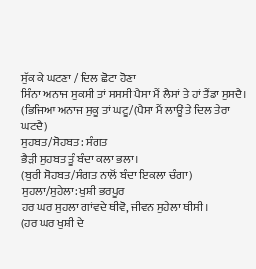ਸੁੱਕ ਕੇ ਘਟਣਾ / ਦਿਲ ਛੋਟਾ ਹੋਣਾ
ਸਿੰਨਾ ਅਨਾਜ ਸੁਕਸੀ ਤਾਂ ਸਸਸੀ ਪੈਸਾ ਮੈਂ ਲੈਸਾਂ ਤੇ ਹਾਂ ਤੈਂਡਾ ਸੁਸਦੈ।
(ਭਿਜਿਆ ਅਨਾਜ ਸੁਕੂ ਤਾਂ ਘਟੂ/(ਪੈਸਾ ਮੈਂ ਲਾਊਂ ਤੇ ਦਿਲ ਤੇਰਾ ਘਟਦੈ)
ਸੁਹਬਤ/ਸੋਹਬਤ: ਸੰਗਤ
ਭੈੜੀ ਸੁਹਬਤ ਤੂੰ ਬੰਦਾ ਕਲਾ ਭਲਾ।
(ਬੁਰੀ ਸੋਹਬਤ/ਸੰਗਤ ਨਾਲੋਂ ਬੰਦਾ ਇਕਲਾ ਚੰਗਾ)
ਸੁਹਲਾ/ਸੁਹੇਲਾ: ਖੁਸ਼ੀ ਭਰਪੂਰ
ਹਰ ਘਰ ਸੁਹਲਾ ਗਾਂਵਦੇ ਥੀਵੋ, ਜੀਵਨ ਸੁਹੇਲਾ ਥੀਸੀ।
(ਹਰ ਘਰ ਖੁਸ਼ੀ ਦੇ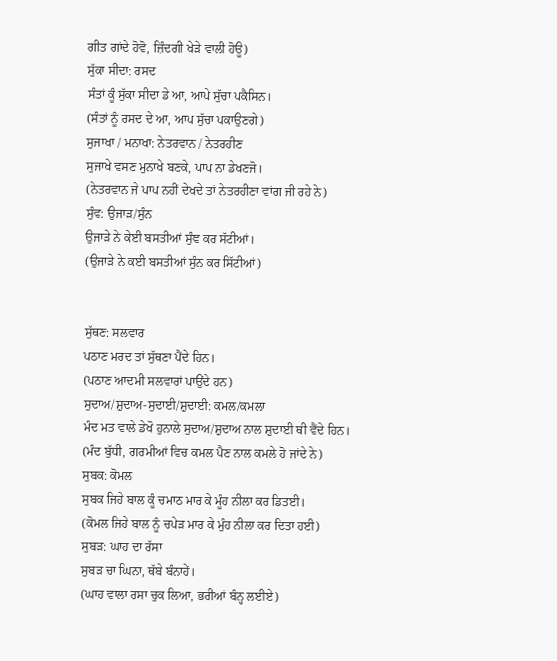ਗੀਤ ਗਾਂਦੇ ਹੋਵੋ, ਜ਼ਿੰਦਗੀ ਖੇੜੇ ਵਾਲੀ ਹੋਊ)
ਸੁੱਕਾ ਸੀਦਾ: ਰਸਦ
ਸੰਤਾਂ ਕੂੰ ਸੁੱਕਾ ਸੀਦਾ ਡੇ ਆ, ਆਪੇ ਸੁੱਚਾ ਪਕੈਸਿਨ।
(ਸੰਤਾਂ ਨੂੰ ਰਸਦ ਦੇ ਆ, ਆਪ ਸੁੱਚਾ ਪਕਾਉਣਗੇ)
ਸੁਜਾਖਾ / ਮਨਾਖਾ: ਨੇਤਰਵਾਨ / ਨੇਤਰਹੀਣ
ਸੁਜਾਖੇ ਵਸਣ ਮੁਨਾਖੇ ਬਣਕੇ, ਪਾਪ ਨਾ ਡੇਖਣਜੋ।
(ਨੇਤਰਵਾਨ ਜੇ ਪਾਪ ਨਹੀਂ ਦੇਖਦੇ ਤਾਂ ਨੇਤਰਹੀਣਾ ਵਾਂਗ ਜੀ ਰਹੇ ਨੇ)
ਸੁੰਵ: ਉਜਾੜ/ਸੁੰਨ
ਉਜਾੜੇ ਨੇ ਕੇਈ ਬਸਤੀਆਂ ਸੁੰਞ ਕਰ ਸੱਟੀਆਂ।
(ਉਜਾੜੇ ਨੇ ਕਈ ਬਸਤੀਆਂ ਸੁੰਨ ਕਰ ਸਿੱਟੀਆਂ)


ਸੁੱਥਣ: ਸਲਵਾਰ
ਪਠਾਣ ਮਰਦ ਤਾਂ ਸੁੱਥਣਾ ਪੈਂਦੇ ਹਿਨ।
(ਪਠਾਣ ਆਦਮੀ ਸਲਵਾਰਾਂ ਪਾਉਂਦੇ ਹਨ)
ਸੁਦਾਅ/ਸ਼ੁਦਾਅ-ਸੁਦਾਈ/ਸ਼ੁਦਾਈ: ਕਮਲ/ਕਮਲਾ
ਮੰਦ ਮਤ ਵਾਲੇ ਡੇਖੋ ਹੁਨਾਲੇ ਸੁਦਾਅ/ਸ਼ੁਦਾਅ ਨਾਲ ਸ਼ੁਦਾਈ ਥੀ ਵੈਂਦੇ ਹਿਨ।
(ਮੰਦ ਬੁੱਧੀ, ਗਰਮੀਆਂ ਵਿਚ ਕਮਲ ਪੈਣ ਨਾਲ ਕਮਲੇ ਹੋ ਜਾਂਦੇ ਨੇ)
ਸੁਬਕ: ਕੋਮਲ
ਸੁਬਕ ਜਿਹੇ ਬਾਲ ਕੂੰ ਚਮਾਠ ਮਾਰ ਕੇ ਮੂੰਹ ਨੀਲਾ ਕਰ ਡਿਤਈ।
(ਕੋਮਲ ਜਿਹੇ ਬਾਲ ਨੂੰ ਚਪੇੜ ਮਾਰ ਕੇ ਮੁੰਹ ਨੀਲਾ ਕਰ ਦਿਤਾ ਹਈ)
ਸੁਬੜ: ਘਾਹ ਦਾ ਰੱਸਾ
ਸੁਬੜ ਚਾ ਘਿਨਾ, ਥੱਬੇ ਬੰਨਾਹੇਂ।
(ਘਾਹ ਵਾਲਾ ਰਸਾ ਚੁਕ ਲਿਆ, ਭਰੀਆਂ ਬੰਨ੍ਹ ਲਈਏ)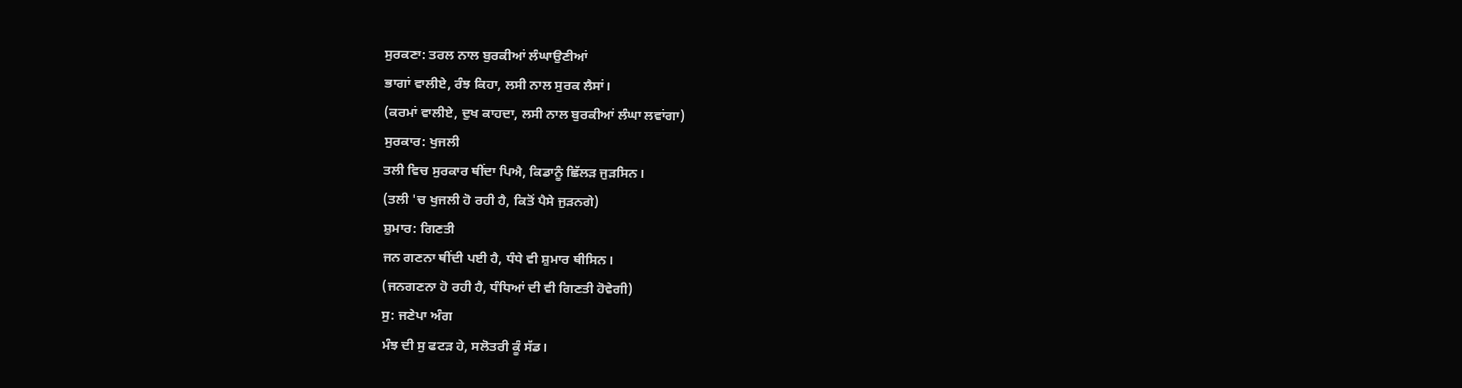ਸੁਰਕਣਾ: ਤਰਲ ਨਾਲ ਬੁਰਕੀਆਂ ਲੰਘਾਉਣੀਆਂ
ਭਾਗਾਂ ਵਾਲੀਏ, ਰੰਝ ਕਿਹਾ, ਲਸੀ ਨਾਲ ਸੁਰਕ ਲੈਸਾਂ।
(ਕਰਮਾਂ ਵਾਲੀਏ, ਦੁਖ ਕਾਹਦਾ, ਲਸੀ ਨਾਲ ਬੁਰਕੀਆਂ ਲੰਘਾ ਲਵਾਂਗਾ)
ਸੁਰਕਾਰ: ਖੁਜਲੀ
ਤਲੀ ਵਿਚ ਸੁਰਕਾਰ ਥੀਂਦਾ ਪਿਐ, ਕਿਡਾਨੂੰ ਛਿੱਲੜ ਜੁੜਸਿਨ।
(ਤਲੀ 'ਚ ਖੁਜਲੀ ਹੋ ਰਹੀ ਹੈ, ਕਿਤੋਂ ਪੈਸੇ ਜੁੜਨਗੇ)
ਸ਼ੁਮਾਰ: ਗਿਣਤੀ
ਜਨ ਗਣਨਾ ਥੀਂਦੀ ਪਈ ਹੈ, ਧੰਧੇ ਵੀ ਸ਼ੁਮਾਰ ਥੀਸਿਨ।
(ਜਨਗਣਨਾ ਹੋ ਰਹੀ ਹੈ, ਧੰਧਿਆਂ ਦੀ ਵੀ ਗਿਣਤੀ ਹੋਵੇਗੀ)
ਸੁ: ਜਣੇਪਾ ਅੰਗ
ਮੰਝ ਦੀ ਸੁ ਫਟੜ ਹੇ, ਸਲੋਤਰੀ ਕੂੰ ਸੱਡ।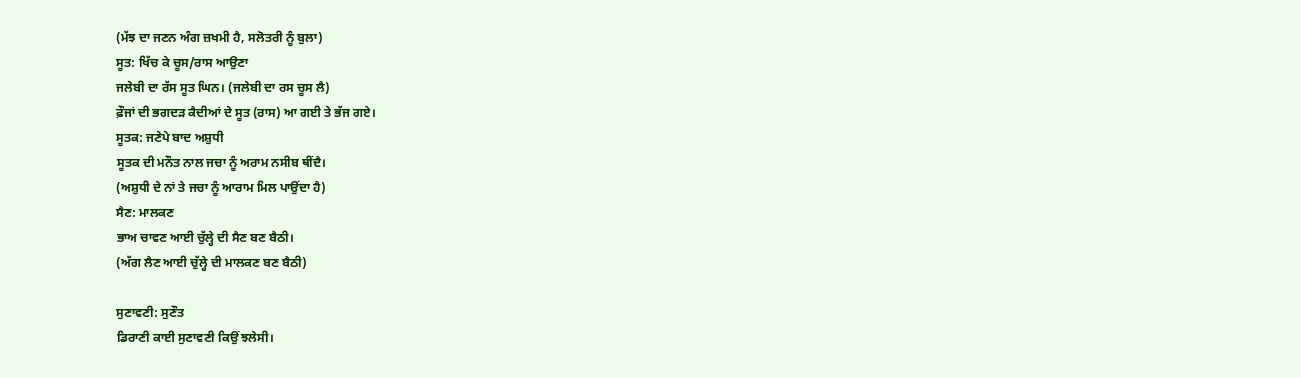(ਮੱਝ ਦਾ ਜਣਨ ਅੰਗ ਜ਼ਖਮੀ ਹੈ, ਸਲੋਤਰੀ ਨੂੰ ਬੁਲਾ)
ਸੂਤ: ਖਿੱਚ ਕੇ ਚੂਸ/ਰਾਸ ਆਉਣਾ
ਜਲੇਬੀ ਦਾ ਰੱਸ ਸੂਤ ਘਿਨ। (ਜਲੇਬੀ ਦਾ ਰਸ ਚੂਸ ਲੈ)
ਫ਼ੌਜਾਂ ਦੀ ਭਗਦੜ ਕੈਦੀਆਂ ਦੇ ਸੂਤ (ਰਾਸ) ਆ ਗਈ ਤੇ ਭੱਜ ਗਏ।
ਸੂਤਕ: ਜਣੇਪੇ ਬਾਦ ਅਸ਼ੁਧੀ
ਸੂਤਕ ਦੀ ਮਨੌਤ ਨਾਲ ਜਚਾ ਨੂੰ ਅਰਾਮ ਨਸੀਬ ਥੀਂਦੈ।
(ਅਸ਼ੁਧੀ ਦੇ ਨਾਂ ਤੇ ਜਚਾ ਨੂੰ ਆਰਾਮ ਮਿਲ ਪਾਉਂਦਾ ਹੈ)
ਸੈਣ: ਮਾਲਕਣ
ਭਾਅ ਚਾਵਣ ਆਈ ਚੁੱਲ੍ਹੇ ਦੀ ਸੈਣ ਬਣ ਬੈਠੀ।
(ਅੱਗ ਲੈਣ ਆਈ ਚੁੱਲ੍ਹੇ ਦੀ ਮਾਲਕਣ ਬਣ ਬੈਠੀ)

ਸੁਣਾਵਣੀ: ਸੁਣੌਤ
ਡਿਰਾਣੀ ਕਾਈ ਸੁਣਾਵਣੀ ਕਿਉਂ ਝਲੇਸੀ।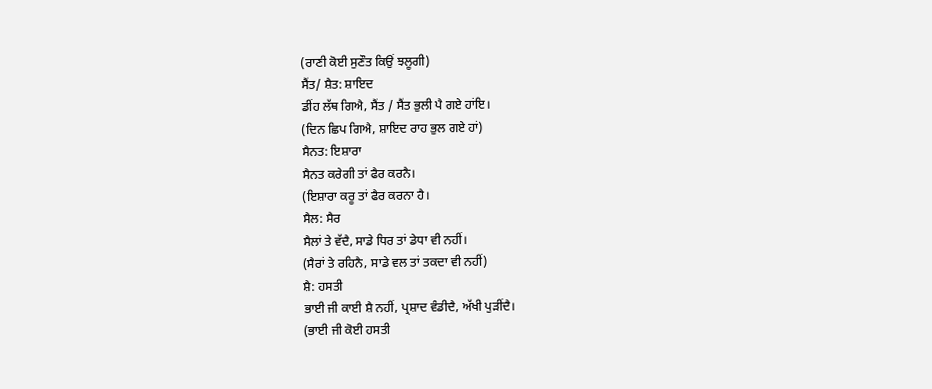(ਰਾਣੀ ਕੋਈ ਸੁਣੌਤ ਕਿਉਂ ਝਲੂਗੀ)
ਸੈਂਤ/ ਸ਼ੈਤ: ਸ਼ਾਇਦ
ਡੀਂਹ ਲੱਥ ਗਿਐ, ਸੈਂਤ / ਸੈਂਤ ਭੁਲੀ ਪੈ ਗਏ ਹਾਂਇ।
(ਦਿਨ ਛਿਪ ਗਿਐ, ਸ਼ਾਇਦ ਰਾਹ ਭੁਲ ਗਏ ਹਾਂ)
ਸੈਨਤ: ਇਸ਼ਾਰਾ
ਸੈਨਤ ਕਰੇਗੀ ਤਾਂ ਫੈਰ ਕਰਨੈ।
(ਇਸ਼ਾਰਾ ਕਰੂ ਤਾਂ ਫੈਰ ਕਰਨਾ ਹੈ।
ਸੈਲ: ਸੈਰ
ਸੈਲਾਂ ਤੇ ਵੱਦੈ, ਸਾਡੇ ਧਿਰ ਤਾਂ ਡੇਧਾ ਵੀ ਨਹੀਂ।
(ਸੈਰਾਂ ਤੇ ਰਹਿਨੈ, ਸਾਡੇ ਵਲ ਤਾਂ ਤਕਦਾ ਵੀ ਨਹੀਂ)
ਸ਼ੈ: ਹਸਤੀ
ਭਾਈ ਜੀ ਕਾਈ ਸ਼ੈ ਨਹੀਂ, ਪ੍ਰਸ਼ਾਦ ਵੰਡੀਦੈ, ਅੱਖੀ ਪੁੜੀਂਦੈ।
(ਭਾਈ ਜੀ ਕੋਈ ਹਸਤੀ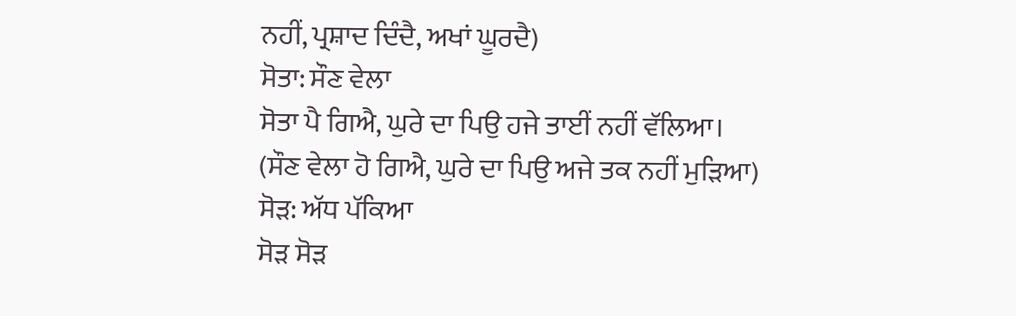ਨਹੀਂ, ਪ੍ਰਸ਼ਾਦ ਦਿੰਦੈ, ਅਖਾਂ ਘੂਰਦੈ)
ਸੋਤਾ: ਸੌਣ ਵੇਲਾ
ਸੋਤਾ ਪੈ ਗਿਐ, ਘੁਰੇ ਦਾ ਪਿਉ ਹਜੇ ਤਾਈਂ ਨਹੀਂ ਵੱਲਿਆ।
(ਸੌਣ ਵੇਲਾ ਹੋ ਗਿਐ, ਘੁਰੇ ਦਾ ਪਿਉ ਅਜੇ ਤਕ ਨਹੀਂ ਮੁੜਿਆ)
ਸੋੜ: ਅੱਧ ਪੱਕਿਆ
ਸੋੜ ਸੋੜ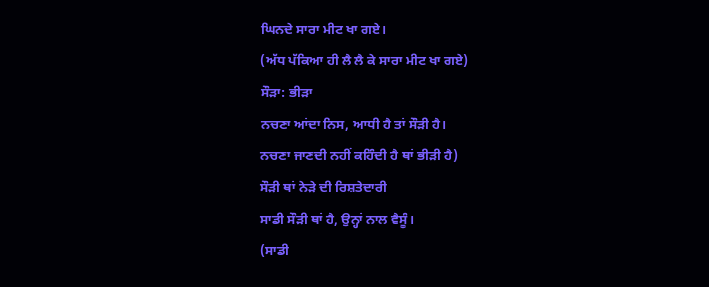ਘਿਨਦੇ ਸਾਰਾ ਮੀਟ ਖਾ ਗਏ।
(ਅੱਧ ਪੱਕਿਆ ਹੀ ਲੈ ਲੈ ਕੇ ਸਾਰਾ ਮੀਟ ਖਾ ਗਏ)
ਸੌੜਾ: ਭੀੜਾ
ਨਚਣਾ ਆਂਦਾ ਨਿਸ, ਆਧੀ ਹੈ ਤਾਂ ਸੌੜੀ ਹੈ।
ਨਚਣਾ ਜਾਣਦੀ ਨਹੀਂ ਕਹਿੰਦੀ ਹੈ ਥਾਂ ਭੀੜੀ ਹੈ)
ਸੌੜੀ ਥਾਂ ਨੇੜੇ ਦੀ ਰਿਸ਼ਤੇਦਾਰੀ
ਸਾਡੀ ਸੌੜੀ ਥਾਂ ਹੈ, ਉਨ੍ਹਾਂ ਨਾਲ ਵੈਸੂੰ।
(ਸਾਡੀ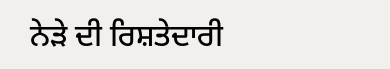ਨੇੜੇ ਦੀ ਰਿਸ਼ਤੇਦਾਰੀ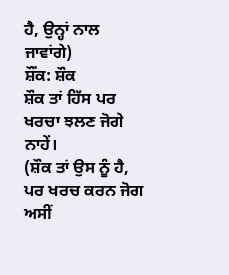ਹੈ, ਉਨ੍ਹਾਂ ਨਾਲ ਜਾਵਾਂਗੇ)
ਸ਼ੌਂਕ: ਸ਼ੌਕ
ਸ਼ੌਕ ਤਾਂ ਹਿੱਸ ਪਰ ਖਰਚਾ ਝਲਣ ਜੋਗੇ ਨਾਹੇਂ।
(ਸ਼ੌਕ ਤਾਂ ਉਸ ਨੂੰ ਹੈ, ਪਰ ਖਰਚ ਕਰਨ ਜੋਗ ਅਸੀਂ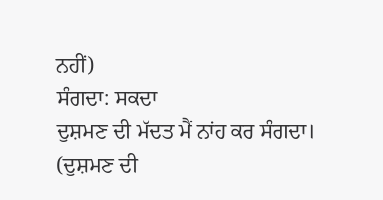ਨਹੀਂ)
ਸੰਗਦਾ: ਸਕਦਾ
ਦੁਸ਼ਮਣ ਦੀ ਮੱਦਤ ਮੈਂ ਨਾਂਹ ਕਰ ਸੰਗਦਾ।
(ਦੁਸ਼ਮਣ ਦੀ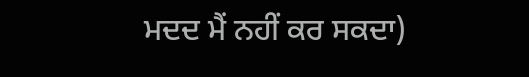ਮਦਦ ਮੈਂ ਨਹੀਂ ਕਰ ਸਕਦਾ)